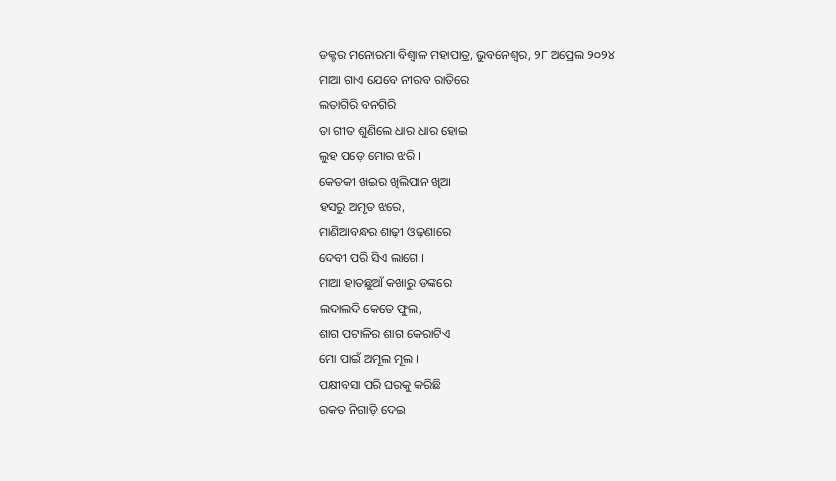ଡକ୍ଟର ମନୋରମା ବିଶ୍ୱାଳ ମହାପାତ୍ର, ଭୁବନେଶ୍ୱର, ୨୮ ଅପ୍ରେଲ ୨୦୨୪
ମାଆ ଗାଏ ଯେବେ ନୀରବ ରାତିରେ
ଲତାଗିରି ବନଗିରି
ତା ଗୀତ ଶୁଣିଲେ ଧାର ଧାର ହୋଇ
ଲୁହ ପଡ଼େ ମୋର ଝରି ।
କେତକୀ ଖଇର ଖିଲିପାନ ଖିଆ
ହସରୁ ଅମୃତ ଝରେ,
ମାଣିଆବନ୍ଧର ଶାଢ଼ୀ ଓଢ଼ଣାରେ
ଦେବୀ ପରି ସିଏ ଲାଗେ ।
ମାଆ ହାତଛୁଆଁ କଖାରୁ ଡଙ୍କରେ
ଲଦାଲଦି କେତେ ଫୁଲ,
ଶାଗ ପଟାଳିର ଶାଗ କେରାଟିଏ
ମୋ ପାଇଁ ଅମୂଲ ମୂଲ ।
ପକ୍ଷୀବସା ପରି ଘରକୁ କରିଛି
ରକତ ନିଗାଡ଼ି ଦେଇ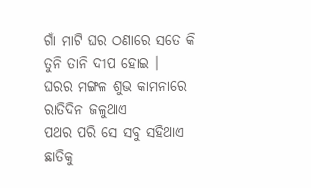ଗାଁ ମାଟି ଘର ଠଣାରେ ସତେ କି
ତୁନି ତାନି ଦୀପ ହୋଇ ।
ଘରର ମଙ୍ଗଳ ଶୁଭ କାମନାରେ
ରାତିଦିନ ଜଳୁଥାଏ
ପଥର ପରି ସେ ସବୁ ସହିଥାଏ
ଛାତିକୁ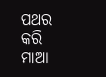ପଥର କରି
ମାଆ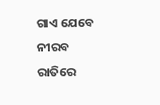ଗାଏ ଯେବେ ନୀରବ ରାତିରେ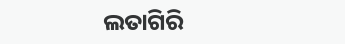ଲତାଗିରି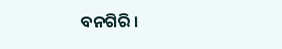ବନଗିରି ।